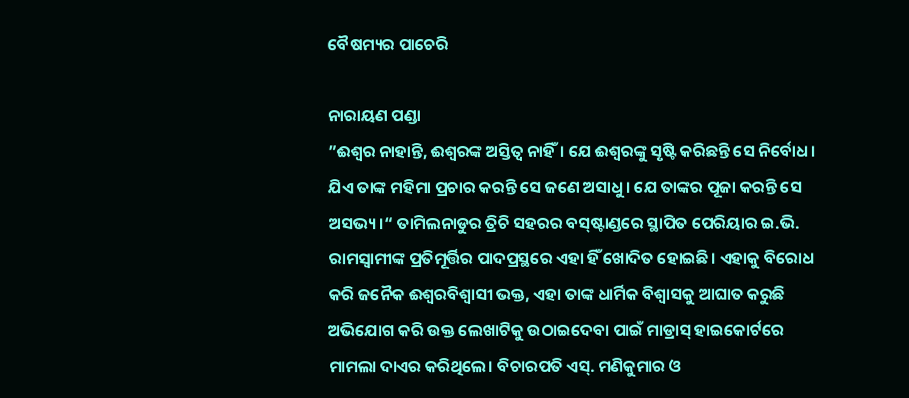ବୈଷମ୍ୟର ପାଚେରି

ନାରାୟଣ ପଣ୍ଡା
”ଈଶ୍ୱର ନାହାନ୍ତି, ଈଶ୍ୱରଙ୍କ ଅସ୍ତିତ୍ୱ ନାହିଁ। ଯେ ଈଶ୍ୱରଙ୍କୁ ସୃଷ୍ଟି କରିଛନ୍ତି ସେ ନିର୍ବୋଧ। ଯିଏ ତାଙ୍କ ମହିମା ପ୍ରଚାର କରନ୍ତି ସେ ଜଣେ ଅସାଧୁ। ଯେ ତାଙ୍କର ପୂଜା କରନ୍ତି ସେ ଅସଭ୍ୟ।“ ତାମିଲନାଡୁର ତ୍ରିଚି ସହରର ବସ୍‌ଷ୍ଟାଣ୍ଡରେ ସ୍ଥାପିତ ପେରିୟାର ଇ.ଭି. ରାମସ୍ବାମୀଙ୍କ ପ୍ରତିମୂର୍ତ୍ତିର ପାଦପ୍ରସ୍ଥରେ ଏହା ହିଁ ଖୋଦିତ ହୋଇଛି। ଏହାକୁ ବିରୋଧ କରି ଜନୈକ ଈଶ୍ୱରବିଶ୍ୱାସୀ ଭକ୍ତ, ଏହା ତାଙ୍କ ଧାର୍ମିକ ବିଶ୍ୱାସକୁ ଆଘାତ କରୁଛି ଅଭିଯୋଗ କରି ଉକ୍ତ ଲେଖାଟିକୁ ଉଠାଇଦେବା ପାଇଁ ମାଡ୍ରାସ୍‌ ହାଇକୋର୍ଟରେ ମାମଲା ଦାଏର କରିଥିଲେ। ବିଚାରପତି ଏସ୍‌. ମଣିକୁମାର ଓ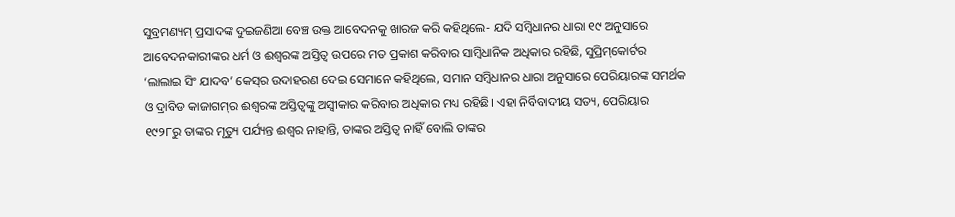ସୁବ୍ରମଣ୍ୟମ୍‌ ପ୍ରସାଦଙ୍କ ଦୁଇଜଣିଆ ବେଞ୍ଚ ଉକ୍ତ ଆବେଦନକୁ ଖାରଜ କରି କହିଥିଲେ- ଯଦି ସମ୍ବିଧାନର ଧାରା ୧୯ ଅନୁସାରେ ଆବେଦନକାରୀଙ୍କର ଧର୍ମ ଓ ଈଶ୍ୱରଙ୍କ ଅସ୍ତିତ୍ୱ ଉପରେ ମତ ପ୍ରକାଶ କରିବାର ସାମ୍ବିଧାନିକ ଅଧିକାର ରହିଛି, ସୁପ୍ରିମ୍‌କୋର୍ଟର ‘ଲାଲାଇ ସିଂ ଯାଦବ’ କେସ୍‌ର ଉଦାହରଣ ଦେଇ ସେମାନେ କହିଥିଲେ, ସମାନ ସମ୍ବିଧାନର ଧାରା ଅନୁସାରେ ପେରିୟାରଙ୍କ ସମର୍ଥକ ଓ ଦ୍ରାବିଡ କାଜାଗମ୍‌ର ଈଶ୍ୱରଙ୍କ ଅସ୍ତିତ୍ୱଙ୍କୁ ଅସ୍ବୀକାର କରିବାର ଅଧିକାର ମଧ୍ୟ ରହିଛି। ଏହା ନିର୍ବିବାଦୀୟ ସତ୍ୟ, ପେରିୟାର ୧୯୨୮ରୁ ତାଙ୍କର ମୃତ୍ୟୁ ପର୍ଯ୍ୟନ୍ତ ଈଶ୍ୱର ନାହାନ୍ତି, ତାଙ୍କର ଅସ୍ତିତ୍ୱ ନାହିଁ ବୋଲି ତାଙ୍କର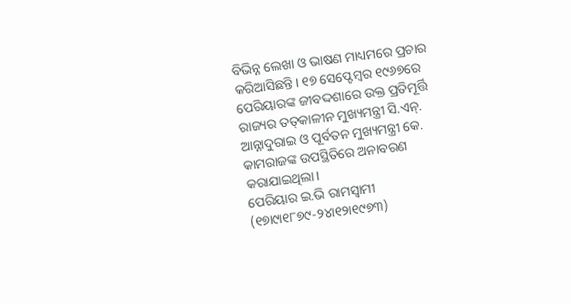ବିଭିନ୍ନ ଲେଖା ଓ ଭାଷଣ ମାଧ୍ୟମରେ ପ୍ରଚାର କରିଆସିଛନ୍ତି। ୧୭ ସେପ୍ଟେମ୍ବର ୧୯୬୭ରେ ପେରିୟାରଙ୍କ ଜୀବଦ୍ଦଶାରେ ଉକ୍ତ ପ୍ରତିମୂର୍ତ୍ତି ରାଜ୍ୟର ତତ୍‌କାଳୀନ ମୁଖ୍ୟମନ୍ତ୍ରୀ ସି.ଏନ୍‌. ଆନ୍ନାଦୁରାଇ ଓ ପୂର୍ବତନ ମୁଖ୍ୟମନ୍ତ୍ରୀ କେ. କାମରାଜଙ୍କ ଉପସ୍ଥିତିରେ ଅନାବରଣ କରାଯାଇଥିଲା।
ପେରିୟାର ଇ.ଭି ରାମସ୍ବାମୀ (୧୭ା୯ା୧୮୭୯-୨୪ା୧୨ା୧୯୭୩)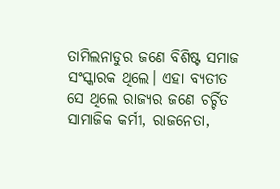ତାମିଲନାଡୁର ଜଣେ ବିଶିଷ୍ଟ ସମାଜ ସଂସ୍କାରକ ଥିଲେ। ଏହା ବ୍ୟତୀତ ସେ ଥିଲେ ରାଜ୍ୟର ଜଣେ ଚର୍ଚ୍ଚିତ ସାମାଜିକ କର୍ମୀ, ରାଜନେତା,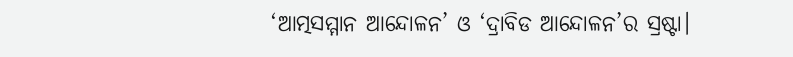‘ଆତ୍ମସମ୍ମାନ ଆନ୍ଦୋଳନ’ ଓ ‘ଦ୍ରାବିଡ ଆନ୍ଦୋଳନ’ର ସ୍ରଷ୍ଟା।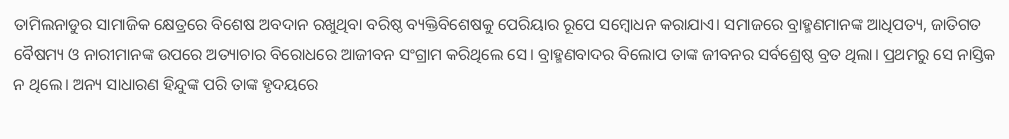ତାମିଲନାଡୁର ସାମାଜିକ କ୍ଷେତ୍ରରେ ବିଶେଷ ଅବଦାନ ରଖୁଥିବା ବରିଷ୍ଠ ବ୍ୟକ୍ତିବିଶେଷକୁ ପେରିୟାର ରୂପେ ସମ୍ବୋଧନ କରାଯାଏ। ସମାଜରେ ବ୍ରାହ୍ମଣମାନଙ୍କ ଆଧିପତ୍ୟ, ଜାତିଗତ ବୈଷମ୍ୟ ଓ ନାରୀମାନଙ୍କ ଉପରେ ଅତ୍ୟାଚାର ବିରୋଧରେ ଆଜୀବନ ସଂଗ୍ରାମ କରିଥିଲେ ସେ। ବ୍ରାହ୍ମଣବାଦର ବିଲୋପ ତାଙ୍କ ଜୀବନର ସର୍ବଶ୍ରେଷ୍ଠ ବ୍ରତ ଥିଲା। ପ୍ରଥମରୁ ସେ ନାସ୍ତିକ ନ ଥିଲେ। ଅନ୍ୟ ସାଧାରଣ ହିନ୍ଦୁଙ୍କ ପରି ତାଙ୍କ ହୃଦୟରେ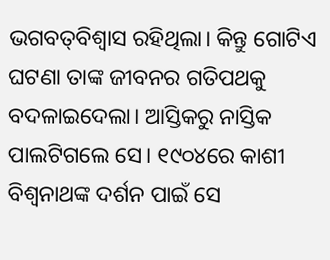ଭଗବତ୍‌ବିଶ୍ୱାସ ରହିଥିଲା। କିନ୍ତୁ ଗୋଟିଏ ଘଟଣା ତାଙ୍କ ଜୀବନର ଗତିପଥକୁ ବଦଳାଇଦେଲା। ଆସ୍ତିକରୁ ନାସ୍ତିକ ପାଲଟିଗଲେ ସେ। ୧୯୦୪ରେ କାଶୀ ବିଶ୍ୱନାଥଙ୍କ ଦର୍ଶନ ପାଇଁ ସେ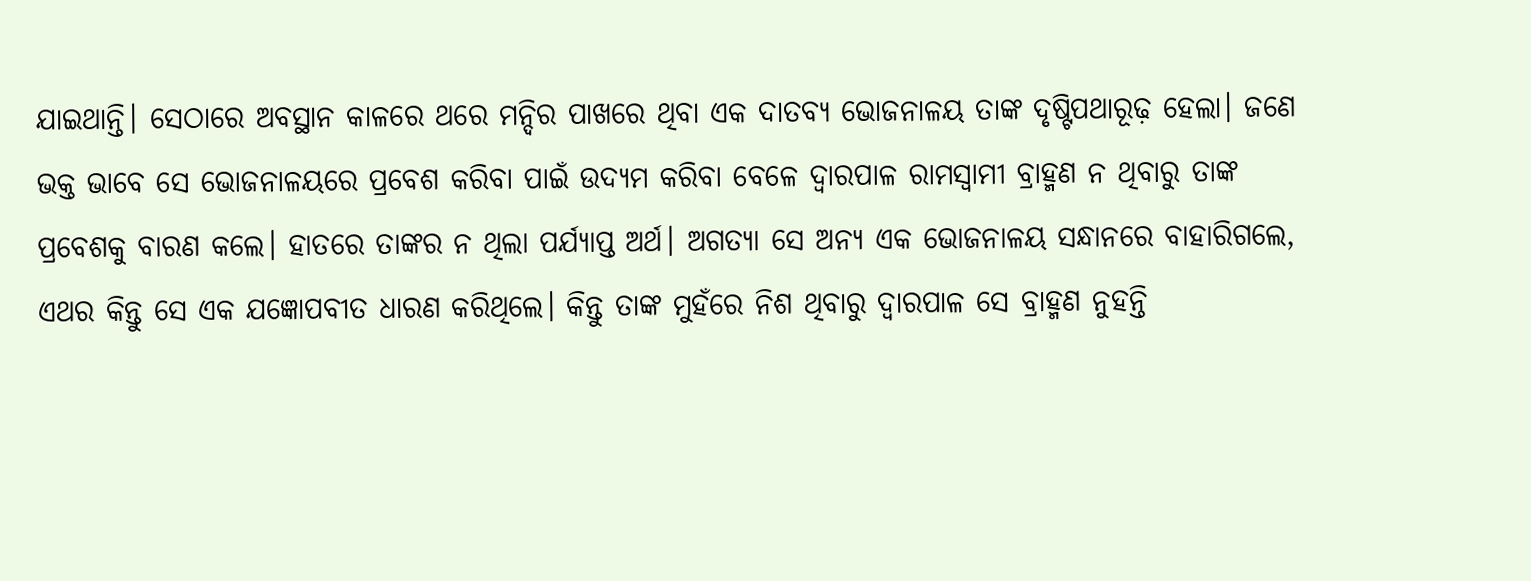ଯାଇଥାନ୍ତି। ସେଠାରେ ଅବସ୍ଥାନ କାଳରେ ଥରେ ମନ୍ଦିର ପାଖରେ ଥିବା ଏକ ଦାତବ୍ୟ ଭୋଜନାଳୟ ତାଙ୍କ ଦୃଷ୍ଟିପଥାରୂଢ଼ ହେଲା। ଜଣେ ଭକ୍ତ ଭାବେ ସେ ଭୋଜନାଳୟରେ ପ୍ରବେଶ କରିବା ପାଇଁ ଉଦ୍ୟମ କରିବା ବେଳେ ଦ୍ୱାରପାଳ ରାମସ୍ବାମୀ ବ୍ରାହ୍ମଣ ନ ଥିବାରୁ ତାଙ୍କ ପ୍ରବେଶକୁ ବାରଣ କଲେ। ହାତରେ ତାଙ୍କର ନ ଥିଲା ପର୍ଯ୍ୟାପ୍ତ ଅର୍ଥ। ଅଗତ୍ୟା ସେ ଅନ୍ୟ ଏକ ଭୋଜନାଳୟ ସନ୍ଧାନରେ ବାହାରିଗଲେ, ଏଥର କିନ୍ତୁ ସେ ଏକ ଯଜ୍ଞୋପବୀତ ଧାରଣ କରିଥିଲେ। କିନ୍ତୁ ତାଙ୍କ ମୁହଁରେ ନିଶ ଥିବାରୁ ଦ୍ୱାରପାଳ ସେ ବ୍ରାହ୍ମଣ ନୁହନ୍ତି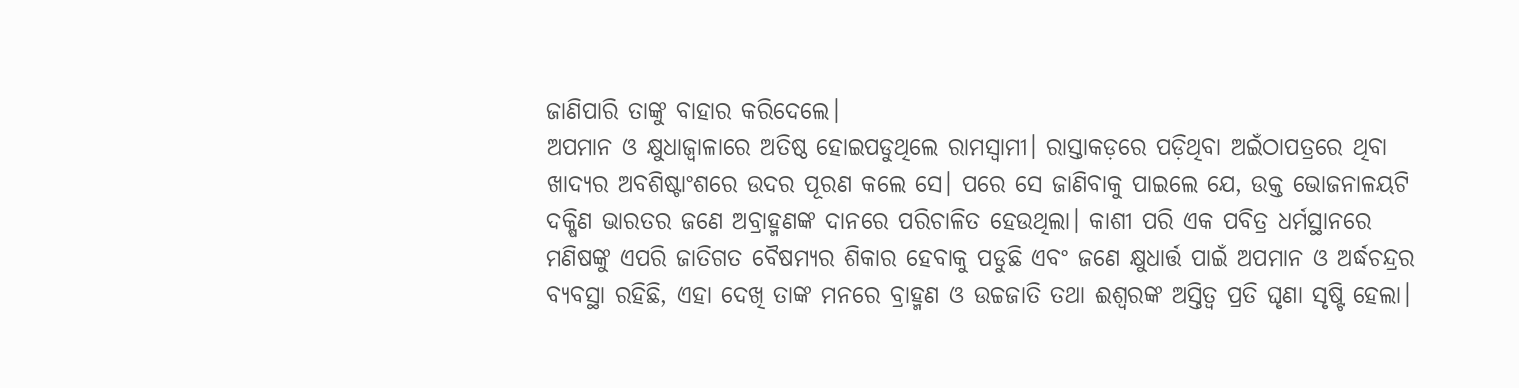ଜାଣିପାରି ତାଙ୍କୁ ବାହାର କରିଦେଲେ।
ଅପମାନ ଓ କ୍ଷୁଧାଜ୍ୱାଳାରେ ଅତିଷ୍ଠ ହୋଇପଡୁଥିଲେ ରାମସ୍ବାମୀ। ରାସ୍ତାକଡ଼ରେ ପଡ଼ିଥିବା ଅଇଁଠାପତ୍ରରେ ଥିବା ଖାଦ୍ୟର ଅବଶିଷ୍ଟାଂଶରେ ଉଦର ପୂରଣ କଲେ ସେ। ପରେ ସେ ଜାଣିବାକୁ ପାଇଲେ ଯେ, ଉକ୍ତ ଭୋଜନାଳୟଟି ଦକ୍ଷିଣ ଭାରତର ଜଣେ ଅବ୍ରାହ୍ମଣଙ୍କ ଦାନରେ ପରିଚାଳିତ ହେଉଥିଲା। କାଶୀ ପରି ଏକ ପବିତ୍ର ଧର୍ମସ୍ଥାନରେ ମଣିଷଙ୍କୁ ଏପରି ଜାତିଗତ ବୈଷମ୍ୟର ଶିକାର ହେବାକୁ ପଡୁଛି ଏବଂ ଜଣେ କ୍ଷୁଧାର୍ତ୍ତ ପାଇଁ ଅପମାନ ଓ ଅର୍ଦ୍ଧଚନ୍ଦ୍ରର ବ୍ୟବସ୍ଥା ରହିଛି, ଏହା ଦେଖି ତାଙ୍କ ମନରେ ବ୍ରାହ୍ମଣ ଓ ଉଚ୍ଚଜାତି ତଥା ଈଶ୍ୱରଙ୍କ ଅସ୍ତିତ୍ୱ ପ୍ରତି ଘୃଣା ସୃଷ୍ଟି ହେଲା।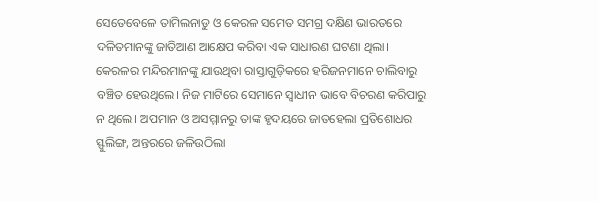ସେତେବେଳେ ତାମିଲନାଡୁ ଓ କେରଳ ସମେତ ସମଗ୍ର ଦକ୍ଷିଣ ଭାରତରେ ଦଳିତମାନଙ୍କୁ ଜାତିଆଣ ଆକ୍ଷେପ କରିବା ଏକ ସାଧାରଣ ଘଟଣା ଥିଲା। କେରଳର ମନ୍ଦିରମାନଙ୍କୁ ଯାଉଥିବା ରାସ୍ତାଗୁଡ଼ିକରେ ହରିଜନମାନେ ଚାଲିବାରୁ ବଞ୍ଚିତ ହେଉଥିଲେ। ନିଜ ମାଟିରେ ସେମାନେ ସ୍ବାଧୀନ ଭାବେ ବିଚରଣ କରିପାରୁ ନ ଥିଲେ। ଅପମାନ ଓ ଅସମ୍ମାନରୁ ତାଙ୍କ ହୃଦୟରେ ଜାତହେଲା ପ୍ରତିଶୋଧର ସ୍ଫୁଲିଙ୍ଗ, ଅନ୍ତରରେ ଜଳିଉଠିଲା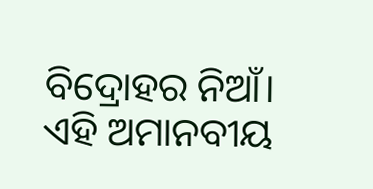ବିଦ୍ରୋହର ନିଆଁ। ଏହି ଅମାନବୀୟ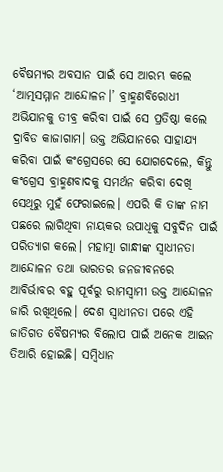ବୈଷମ୍ୟର ଅବସାନ ପାଇଁ ସେ ଆରମ୍ଭ କଲେ ‘ଆତ୍ମସମ୍ମାନ ଆନ୍ଦୋଳନ।’ ବ୍ରାହ୍ମଣବିରୋଧୀ ଅଭିଯାନକୁ ତୀବ୍ର କରିବା ପାଇଁ ସେ ପ୍ରତିଷ୍ଠା କଲେ ଦ୍ରାବିଡ କାଜାଗାମ। ଉକ୍ତ ଅଭିଯାନରେ ସାହାଯ୍ୟ କରିବା ପାଇଁ କଂଗ୍ରେସରେ ସେ ଯୋଗଦେଲେ, କିନ୍ତୁ କଂଗ୍ରେସ ବ୍ରାହ୍ମଣବାଦକୁ ସମର୍ଥନ କରିବା ଦେଖି ସେଥିରୁ ମୁହଁ ଫେରାଇଲେ। ଏପରି କି ତାଙ୍କ ନାମ ପଛରେ ଲାଗିଥିବା ନାୟକର ଉପାଧିକୁ ସବୁଦିନ ପାଇଁ ପରିତ୍ୟାଗ କଲେ। ମହାତ୍ମା ଗାନ୍ଧୀଙ୍କ ସ୍ବାଧୀନତା ଆନ୍ଦୋଳନ ତଥା ଭାରତର ଜନଜୀବନରେ ଆବିର୍ଭାବର ବହୁ ପୂର୍ବରୁ ରାମସ୍ବାମୀ ଉକ୍ତ ଆନ୍ଦୋଳନ ଜାରି ରଖିଥିଲେ। ଦେଶ ସ୍ବାଧୀନତା ପରେ ଏହି ଜାତିଗତ ବୈଷମ୍ୟର ବିଲୋପ ପାଇଁ ଅନେକ ଆଇନ ତିଆରି ହୋଇଛି। ସମ୍ବିଧାନ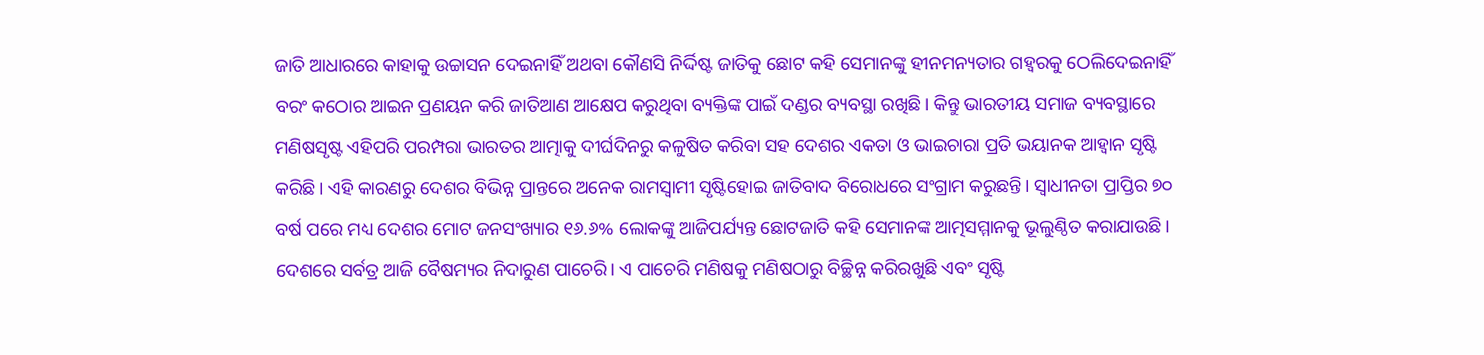ଜାତି ଆଧାରରେ କାହାକୁ ଉଚ୍ଚାସନ ଦେଇନାହିଁ ଅଥବା କୌଣସି ନିର୍ଦ୍ଦିଷ୍ଟ ଜାତିକୁ ଛୋଟ କହି ସେମାନଙ୍କୁ ହୀନମନ୍ୟତାର ଗହ୍ବରକୁ ଠେଲିଦେଇନାହିଁ ବରଂ କଠୋର ଆଇନ ପ୍ରଣୟନ କରି ଜାତିଆଣ ଆକ୍ଷେପ କରୁଥିବା ବ୍ୟକ୍ତିଙ୍କ ପାଇଁ ଦଣ୍ଡର ବ୍ୟବସ୍ଥା ରଖିଛି। କିନ୍ତୁ ଭାରତୀୟ ସମାଜ ବ୍ୟବସ୍ଥାରେ ମଣିଷସୃଷ୍ଟ ଏହିପରି ପରମ୍ପରା ଭାରତର ଆତ୍ମାକୁ ଦୀର୍ଘଦିନରୁ କଳୁଷିତ କରିବା ସହ ଦେଶର ଏକତା ଓ ଭାଇଚାରା ପ୍ରତି ଭୟାନକ ଆହ୍ବାନ ସୃଷ୍ଟି କରିଛି। ଏହି କାରଣରୁ ଦେଶର ବିଭିନ୍ନ ପ୍ରାନ୍ତରେ ଅନେକ ରାମସ୍ବାମୀ ସୃଷ୍ଟିହୋଇ ଜାତିବାଦ ବିରୋଧରେ ସଂଗ୍ରାମ କରୁଛନ୍ତି। ସ୍ବାଧୀନତା ପ୍ରାପ୍ତିର ୭୦ ବର୍ଷ ପରେ ମଧ୍ୟ ଦେଶର ମୋଟ ଜନସଂଖ୍ୟାର ୧୬.୬% ଲୋକଙ୍କୁ ଆଜିପର୍ଯ୍ୟନ୍ତ ଛୋଟଜାତି କହି ସେମାନଙ୍କ ଆତ୍ମସମ୍ମାନକୁ ଭୂଲୁଣ୍ଠିତ କରାଯାଉଛି।
ଦେଶରେ ସର୍ବତ୍ର ଆଜି ବୈଷମ୍ୟର ନିଦାରୁଣ ପାଚେରି। ଏ ପାଚେରି ମଣିଷକୁ ମଣିଷଠାରୁ ବିଚ୍ଛିନ୍ନ କରିରଖୁଛି ଏବଂ ସୃଷ୍ଟି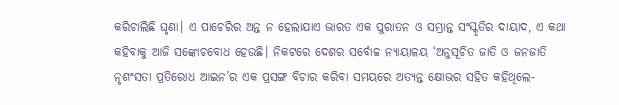କରିଚାଲିଛି ଘୃଣା। ଏ ପାଚେରିର ଅନ୍ତ ନ ହେଲାଯାଏ ଭାରତ ଏକ ପୁରାତନ ଓ ସମ୍ଭ୍ରାନ୍ତ ସଂସ୍କୃତିର ଦାୟାଦ, ଏ କଥା କହିବାକୁ ଆଜି ସଙ୍କୋଚବୋଧ ହେଉଛି। ନିକଟରେ ଦେଶର ସର୍ବୋଚ୍ଚ ନ୍ୟାୟାଳୟ ‘ଅନୁସୂଚିତ ଜାତି ଓ ଜନଜାତି ନୃଶଂସତା ପ୍ରତିରୋଧ ଆଇନ’ର ଏକ ପ୍ରସଙ୍ଗ ବିଚାର କରିବା ସମୟରେ ଅତ୍ୟନ୍ତ କ୍ଷୋଭର ସହିତ କହିଥିଲେ-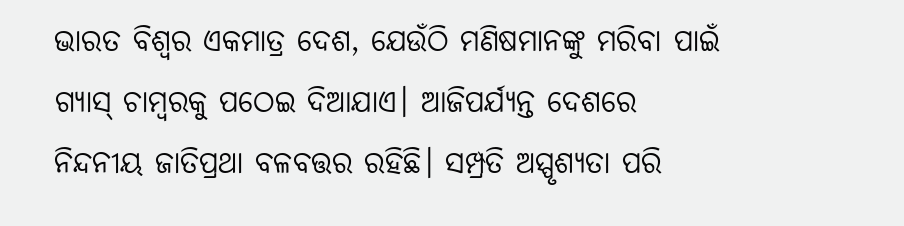ଭାରତ ବିଶ୍ୱର ଏକମାତ୍ର ଦେଶ, ଯେଉଁଠି ମଣିଷମାନଙ୍କୁ ମରିବା ପାଇଁ ଗ୍ୟାସ୍‌ ଚାମ୍ବରକୁ ପଠେଇ ଦିଆଯାଏ। ଆଜିପର୍ଯ୍ୟନ୍ତ ଦେଶରେ ନିନ୍ଦନୀୟ ଜାତିପ୍ରଥା ବଳବତ୍ତର ରହିଛି। ସମ୍ପ୍ରତି ଅସ୍ପୃଶ୍ୟତା ପରି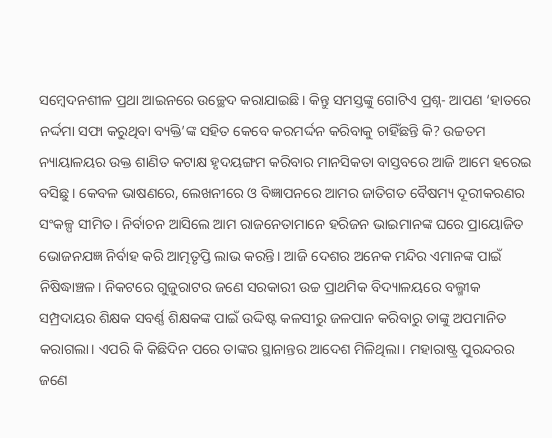ସମ୍ବେଦନଶୀଳ ପ୍ରଥା ଆଇନରେ ଉଚ୍ଛେଦ କରାଯାଇଛି। କିନ୍ତୁ ସମସ୍ତଙ୍କୁ ଗୋଟିଏ ପ୍ରଶ୍ନ- ଆପଣ ‘ହାତରେ ନର୍ଦ୍ଦମା ସଫା କରୁଥିବା ବ୍ୟକ୍ତି’ଙ୍କ ସହିତ କେବେ କରମର୍ଦ୍ଦନ କରିବାକୁ ଚାହିଁଛନ୍ତି କି? ଉଚ୍ଚତମ ନ୍ୟାୟାଳୟର ଉକ୍ତ ଶାଣିତ କଟାକ୍ଷ ହୃଦୟଙ୍ଗମ କରିବାର ମାନସିକତା ବାସ୍ତବରେ ଆଜି ଆମେ ହରେଇ ବସିଛୁ। କେବଳ ଭାଷଣରେ, ଲେଖନୀରେ ଓ ବିଜ୍ଞାପନରେ ଆମର ଜାତିଗତ ବୈଷମ୍ୟ ଦୂରୀକରଣର ସଂକଳ୍ପ ସୀମିତ। ନିର୍ବାଚନ ଆସିଲେ ଆମ ରାଜନେତାମାନେ ହରିଜନ ଭାଇମାନଙ୍କ ଘରେ ପ୍ରାୟୋଜିତ ଭୋଜନଯଜ୍ଞ ନିର୍ବାହ କରି ଆତ୍ମତୃପ୍ତି ଲାଭ କରନ୍ତି। ଆଜି ଦେଶର ଅନେକ ମନ୍ଦିର ଏମାନଙ୍କ ପାଇଁ ନିଷିଦ୍ଧାଞ୍ଚଳ। ନିକଟରେ ଗୁଜୁରାଟର ଜଣେ ସରକାରୀ ଉଚ୍ଚ ପ୍ରାଥମିକ ବିଦ୍ୟାଳୟରେ ବଲ୍ମୀକ ସମ୍ପ୍ରଦାୟର ଶିକ୍ଷକ ସବର୍ଣ୍ଣ ଶିକ୍ଷକଙ୍କ ପାଇଁ ଉଦ୍ଦିଷ୍ଟ କଳସୀରୁ ଜଳପାନ କରିବାରୁ ତାଙ୍କୁ ଅପମାନିତ କରାଗଲା। ଏପରି କି କିଛିଦିନ ପରେ ତାଙ୍କର ସ୍ଥାନାନ୍ତର ଆଦେଶ ମିଳିଥିଲା। ମହାରାଷ୍ଟ୍ର ପୁରନ୍ଦରର ଜଣେ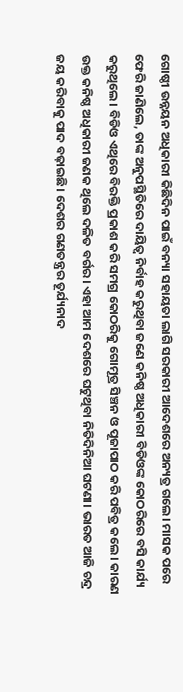ଗୋଷ୍ଠୀ ଉନ୍ନୟନ ଅଧିକାରୀ କିଛିଦିନ ପାଇଁ ବନ୍ୟା ସହାୟତା ଲାଗି ସରକାରୀ ଆଦେଶରେ ଅନ୍ୟତ୍ର ଗଲେ। ମାସକ ପରେ ଫେରି ଜାଣିଲେ, ତାଙ୍କ ଅନୁପସ୍ଥିତିରେ ଦାୟିତ୍ୱ ନିର୍ବାହ କରୁଥିବା ଜଣେ କନିଷ୍ଠ ଅଧିକାରୀ ବିଡିଓଙ୍କ କୋଠରିରେ ବସି କାର୍ଯ୍ୟ କରୁଥିଲେ। ବିଡିଓ ଏଥିରେ ବିରକ୍ତି ପ୍ରକାଶ କରି ସମଗ୍ର କୋଠରିକୁ ଗୋମୂତ୍ର ସିଞ୍ଚନ ଓ ପୂଜାପାଠ କରି ପବିତ୍ର କଲେ। କାରଣ ଉକ୍ତ କନିଷ୍ଠ ଅଧିକାରୀ ଜଣକ ଥିଲେ ଦଳିତ ବର୍ଗର। ଏହା ଆମ ଦେଶରେ ଘଟୁଥିବା ନିତିଦିନିଆ ଘଟଣା। ଭାରତ ଆଜି ଚନ୍ଦ୍ର ଜୟ କରିବାକୁ ପାଦ ବଢ଼ାଇଛି। ଦେଶର ଗଣତନ୍ତ୍ରର ତୂର୍ଯ୍ୟନାଦ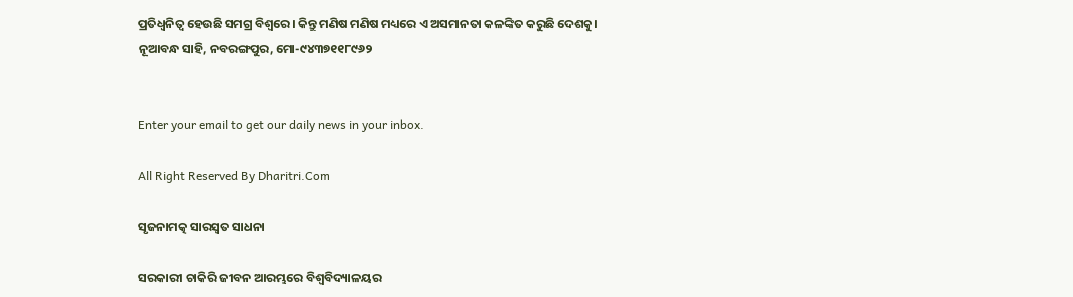ପ୍ରତିଧ୍ୱନିତ୍ୱ ହେଉଛି ସମଗ୍ର ବିଶ୍ୱରେ। କିନ୍ତୁ ମଣିଷ ମଣିଷ ମଧ୍ୟରେ ଏ ଅସମାନତା କଳଙ୍କିତ କରୁଛି ଦେଶକୁ।
ନୂଆବନ୍ଧ ସାହି, ନବରଙ୍ଗପୁର, ମୋ-୯୪୩୭୧୧୮୯୬୨


Enter your email to get our daily news in your inbox.

All Right Reserved By Dharitri.Com

ସୃଜନାମତ୍କ ସାରସ୍ବତ ସାଧନା

ସରକାରୀ ଚାକିରି ଜୀବନ ଆରମ୍ଭରେ ବିଶ୍ୱବିଦ୍ୟାଳୟର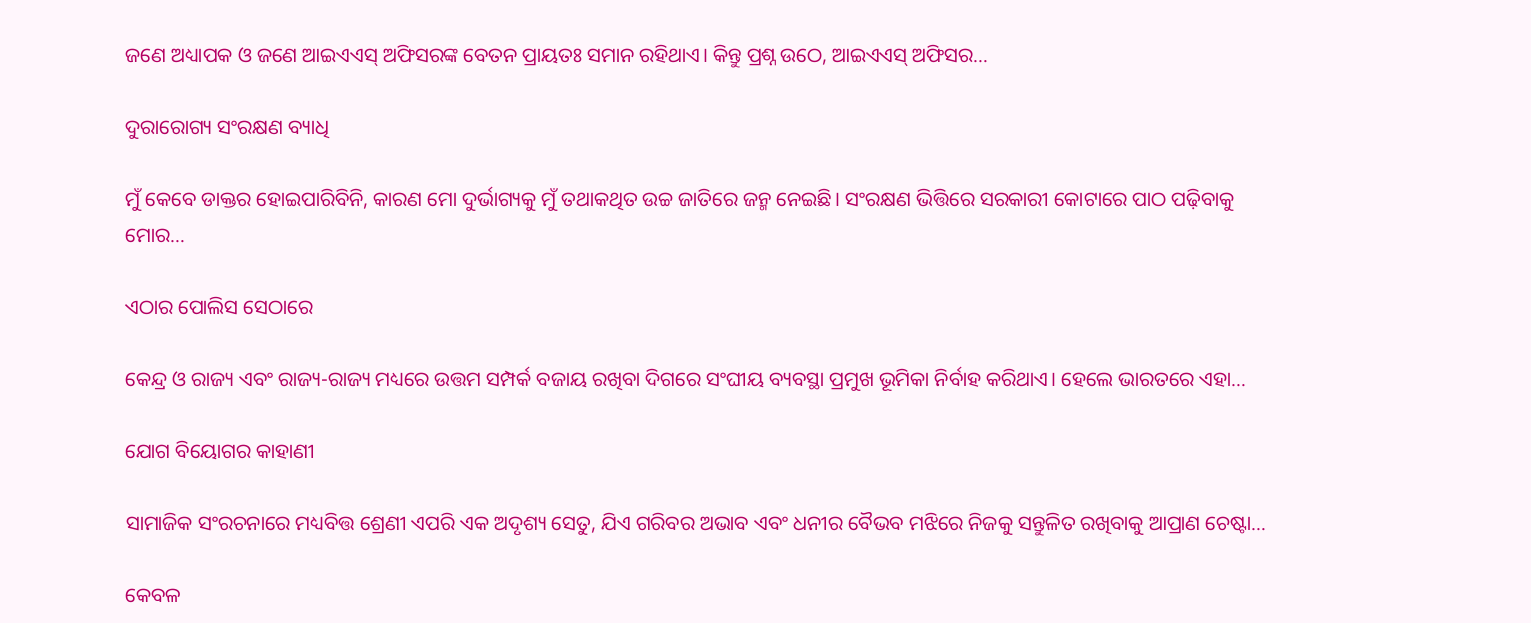ଜଣେ ଅଧ୍ୟାପକ ଓ ଜଣେ ଆଇଏଏସ୍‌ ଅଫିସରଙ୍କ ବେତନ ପ୍ରାୟତଃ ସମାନ ରହିଥାଏ। କିନ୍ତୁ ପ୍ରଶ୍ନ ଉଠେ, ଆଇଏଏସ୍‌ ଅଫିସର…

ଦୁରାରୋଗ୍ୟ ସଂରକ୍ଷଣ ବ୍ୟାଧି

ମୁଁ କେବେ ଡାକ୍ତର ହୋଇପାରିବିନି, କାରଣ ମୋ ଦୁର୍ଭାଗ୍ୟକୁ ମୁଁ ତଥାକଥିତ ଉଚ୍ଚ ଜାତିରେ ଜନ୍ମ ନେଇଛି। ସଂରକ୍ଷଣ ଭିତ୍ତିରେ ସରକାରୀ କୋଟାରେ ପାଠ ପଢ଼ିବାକୁ ମୋର…

ଏଠାର ପୋଲିସ ସେଠାରେ

କେନ୍ଦ୍ର ଓ ରାଜ୍ୟ ଏବଂ ରାଜ୍ୟ-ରାଜ୍ୟ ମଧ୍ୟରେ ଉତ୍ତମ ସମ୍ପର୍କ ବଜାୟ ରଖିବା ଦିଗରେ ସଂଘୀୟ ବ୍ୟବସ୍ଥା ପ୍ରମୁଖ ଭୂମିକା ନିର୍ବାହ କରିଥାଏ। ହେଲେ ଭାରତରେ ଏହା…

ଯୋଗ ବିୟୋଗର କାହାଣୀ

ସାମାଜିକ ସଂରଚନାରେ ମଧ୍ୟବିତ୍ତ ଶ୍ରେଣୀ ଏପରି ଏକ ଅଦୃଶ୍ୟ ସେତୁ, ଯିଏ ଗରିବର ଅଭାବ ଏବଂ ଧନୀର ବୈଭବ ମଝିରେ ନିଜକୁ ସନ୍ତୁଳିତ ରଖିବାକୁ ଆପ୍ରାଣ ଚେଷ୍ଟା…

କେବଳ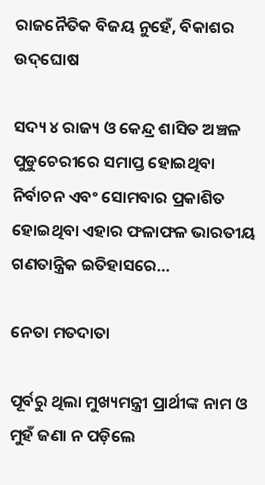ରାଜନୈତିକ ବିଜୟ ନୁହେଁ, ବିକାଶର ଉଦ୍‌ଘୋଷ

ସଦ୍ୟ ୪ ରାଜ୍ୟ ଓ କେନ୍ଦ୍ର ଶାସିତ ଅଞ୍ଚଳ ପୁଡୁଚେରୀରେ ସମାପ୍ତ ହୋଇଥିବା ନିର୍ବାଚନ ଏବଂ ସୋମବାର ପ୍ରକାଶିତ ହୋଇଥିବା ଏହାର ଫଳାଫଳ ଭାରତୀୟ ଗଣତାନ୍ତ୍ରିକ ଇତିହାସରେ…

ନେତା ମତଦାତା

ପୂର୍ବରୁ ଥିଲା ମୁଖ୍ୟମନ୍ତ୍ରୀ ପ୍ରାର୍ଥୀଙ୍କ ନାମ ଓ ମୁହଁ ଜଣା ନ ପଡ଼ିଲେ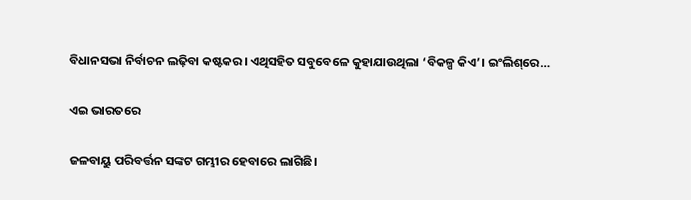ବିଧାନସଭା ନିର୍ବାଚନ ଲଢ଼ିବା କଷ୍ଟକର। ଏଥିସହିତ ସବୁବେଳେ କୁହାଯାଉଥିଲା ‘ବିକଳ୍ପ କିଏ’। ଇଂଲିଶ୍‌ରେ…

ଏଇ ଭାରତରେ

ଜଳବାୟୁ ପରିବର୍ତ୍ତନ ସଙ୍କଟ ଗମ୍ଭୀର ହେବାରେ ଲାଗିଛି।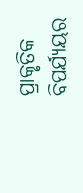ପ୍ରାକୃତିକ ବିପର୍ଯ୍ୟୟର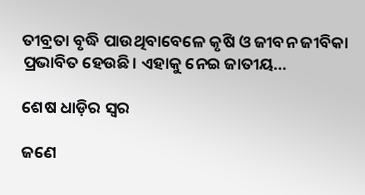ତୀବ୍ରତା ବୃଦ୍ଧି ପାଉଥିବାବେଳେ କୃଷି ଓ ଜୀବନ ଜୀବିକା ପ୍ରଭାବିତ ହେଉଛି। ଏହାକୁ ନେଇ ଜାତୀୟ…

ଶେଷ ଧାଡ଼ିର ସ୍ବର

ଜଣେ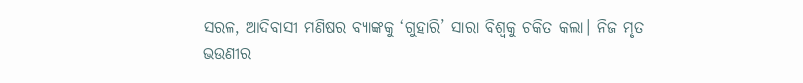ସରଳ, ଆଦିବାସୀ ମଣିଷର ବ୍ୟାଙ୍କକୁ ‘ଗୁହାରି’ ସାରା ବିଶ୍ୱକୁ ଚକିତ କଲା। ନିଜ ମୃତ ଭଉଣୀର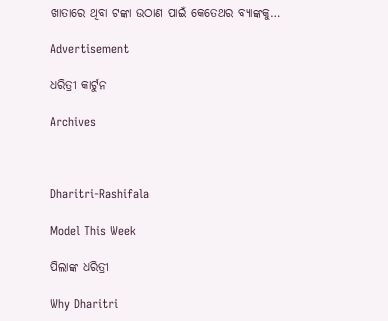ଖାତାରେ ଥିବା ଟଙ୍କା ଉଠାଣ ପାଇଁ କେତେଥର ବ୍ୟାଙ୍କକୁ…

Advertisement

ଧରିତ୍ରୀ କାର୍ଟୁନ

Archives



Dharitri-Rashifala

Model This Week

ପିଲାଙ୍କ ଧରିତ୍ରୀ

Why Dharitri